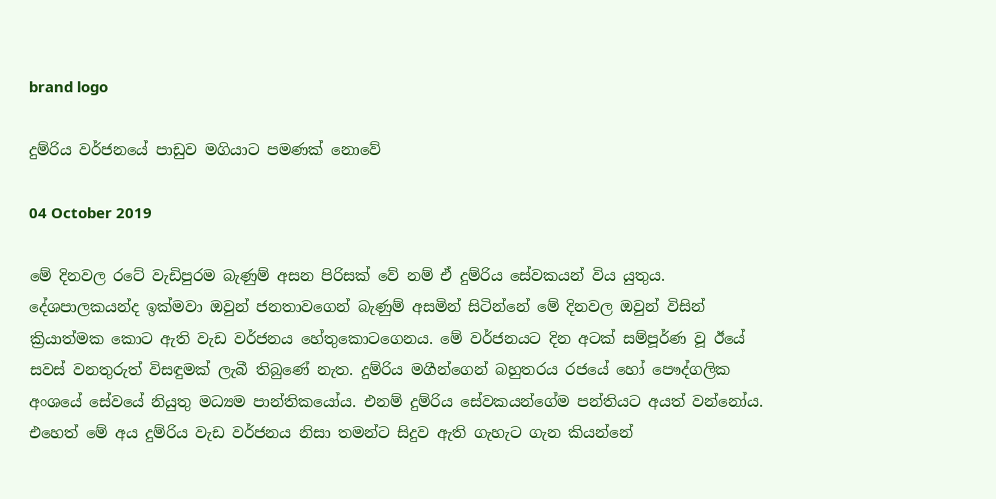brand logo

දුම්රිය වර්ජනයේ පාඩුව මගියාට පමණක් නොවේ

04 October 2019

මේ දිනවල රටේ වැඩිපුරම බැණුම් අසන පිරිසක් වේ නම් ඒ දුම්රිය සේවකයන් විය යුතුය. දේශපාලකයන්ද ඉක්මවා ඔවුන් ජනතාවගෙන් බැණුම් අසමින් සිටින්නේ මේ දිනවල ඔවුන් විසින් ක්‍රියාත්මක කොට ඇති වැඩ වර්ජනය හේතුකොටගෙනය. මේ වර්ජනයට දින අටක් සම්පූර්ණ වූ ඊයේ සවස් වනතුරුත් විසඳුමක් ලැබී තිබුණේ නැත. දුම්රිය මගීන්ගෙන් බහුතරය රජයේ හෝ පෞද්ගලික අංශයේ සේවයේ නියුතු මධ්‍යම පාන්තිකයෝය. එනම් දුම්රිය සේවකයන්ගේම පන්තියට අයත් වන්නෝය. එහෙත් මේ අය දුම්රිය වැඩ වර්ජනය නිසා තමන්ට සිදුව ඇති ගැහැට ගැන කියන්නේ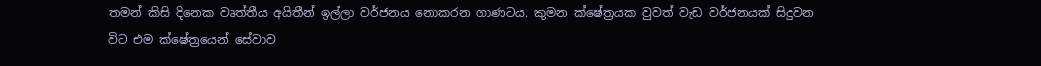තමන් කිසි දිනෙක වෘත්තීය අයිතීන් ඉල්ලා වර්ජනය නොකරන ගාණටය. කුමන ක්ෂේත්‍රයක වුවත් වැඩ වර්ජනයක් සිදුවන විට එම ක්ෂේත්‍රයෙන් සේවාව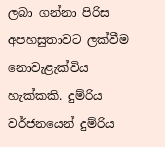ලබා ගන්නා පිරිස අපහසුතාවට ලක්වීම නොවැළැක්විය හැක්කකි. දුම්රිය වර්ජනයෙන් දුම්රිය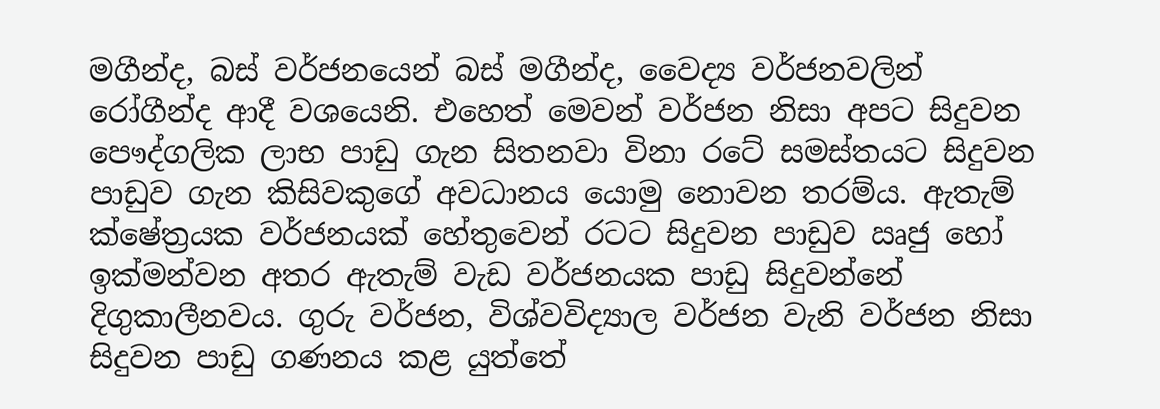මගීන්ද, බස් වර්ජනයෙන් බස් මගීන්ද, වෛද්‍ය වර්ජනවලින් රෝගීන්ද ආදී වශයෙනි. එහෙත් මෙවන් වර්ජන නිසා අපට සිදුවන පෞද්ගලික ලාභ පාඩු ගැන සිතනවා විනා රටේ සමස්තයට සිදුවන පාඩුව ගැන කිසිවකුගේ අවධානය යොමු නොවන තරම්ය. ඇතැම් ක්ෂේත්‍රයක වර්ජනයක් හේතුවෙන් රටට සිදුවන පාඩුව ඍජු හෝ ඉක්මන්වන අතර ඇතැම් වැඩ වර්ජනයක පාඩු සිදුවන්නේ දිගුකාලීනවය. ගුරු වර්ජන, විශ්වවිද්‍යාල වර්ජන වැනි වර්ජන නිසා සිදුවන පාඩු ගණනය කළ යුත්තේ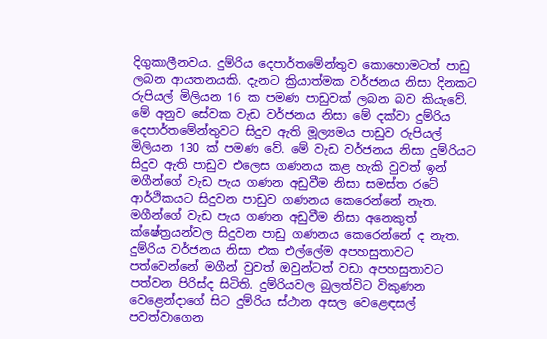දිගුකාලීනවය. දුම්රිය දෙපාර්තමේන්තුව කොහොමටත් පාඩු ලබන ආයතනයකි. දැනට ක්‍රියාත්මක වර්ජනය නිසා දිනකට රුපියල් මිලියන 16 ක පමණ පාඩුවක් ලබන බව කියැවේ. මේ අනුව සේවක වැඩ වර්ජනය නිසා මේ දක්වා දුම්රිය දෙපාර්තමේන්තුවට සිදුව ඇති මූල්‍යමය පාඩුව රුපියල් මිලියන 130 ක් පමණ වේ. මේ වැඩ වර්ජනය නිසා දුම්රියට සිදුව ඇති පාඩුව එලෙස ගණනය කළ හැකි වුවත් ඉන් මගීන්ගේ වැඩ පැය ගණන අඩුවීම නිසා සමස්ත රටේ ආර්ථිකයට සිදුවන පාඩුව ගණනය කෙරෙන්නේ නැත. මගීන්ගේ වැඩ පැය ගණන අඩුවීම නිසා අනෙකුත් ක්ෂේත්‍රයන්වල සිදුවන පාඩු ගණනය කෙරෙන්නේ ද නැත. දුම්රිය වර්ජනය නිසා එක එල්ලේම අපහසුතාවට පත්වෙන්නේ මගීන් වුවත් ඔවුන්ටත් වඩා අපහසුතාවට පත්වන පිරිස්ද සිටිති. දුම්රියවල බුලත්විට විකුණන වෙළෙන්දාගේ සිට දුම්රිය ස්ථාන අසල වෙළෙඳසල් පවත්වාගෙන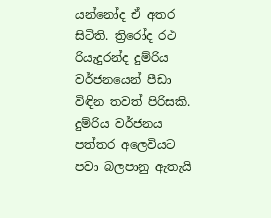යන්නෝද ඒ අතර සිටිති. ත්‍රිරෝද රථ රියැදුරන්ද දුම්රිය වර්ජනයෙන් පීඩා විඳින තවත් පිරිසකි. දුම්රිය වර්ජනය පත්තර අලෙවියට පවා බලපානු ඇතැයි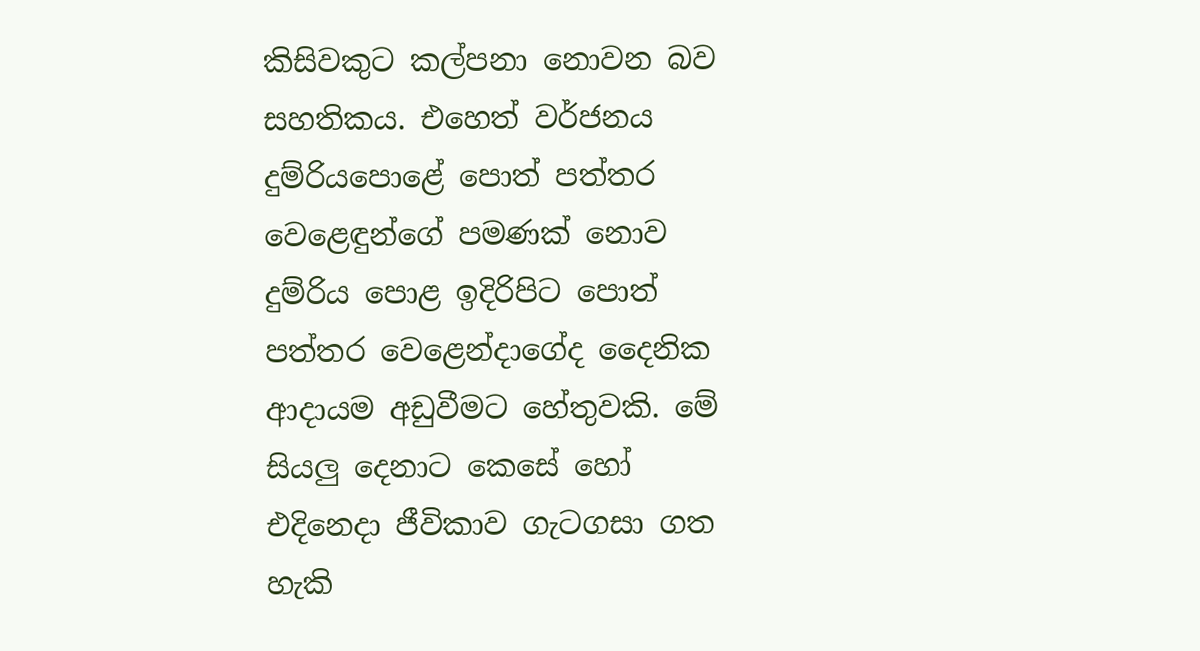කිසිවකුට කල්පනා නොවන බව සහතිකය. එහෙත් වර්ජනය දුම්රියපොළේ පොත් පත්තර වෙළෙඳුන්ගේ පමණක් නොව දුම්රිය පොළ ඉදිරිපිට පොත් පත්තර වෙළෙන්දාගේද දෛනික ආදායම අඩුවීමට හේතුවකි. මේ සියලු දෙනාට කෙසේ හෝ එදිනෙදා ජීවිකාව ගැටගසා ගත හැකි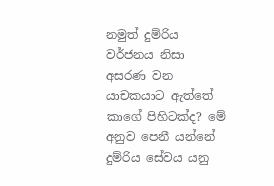නමුත් දුම්රිය වර්ජනය නිසා අසරණ වන යාචකයාට ඇත්තේ කාගේ පිහිටක්ද? මේ අනුව පෙනී යන්නේ දුම්රිය සේවය යනු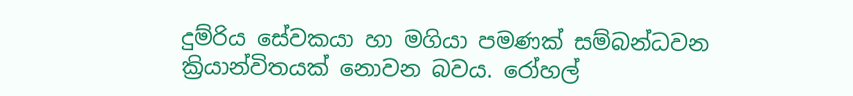දුම්රිය සේවකයා හා මගියා පමණක් සම්බන්ධවන ක්‍රියාන්විතයක් නොවන බවය. රෝහල්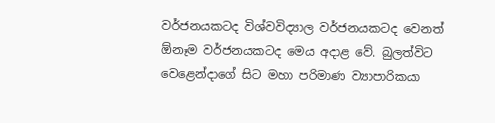වර්ජනයකටද විශ්වවිද්‍යාල වර්ජනයකටද වෙනත් ඕනෑම වර්ජනයකටද මෙය අදාළ වේ. බුලත්විට වෙළෙන්දාගේ සිට මහා පරිමාණ ව්‍යාපාරිකයා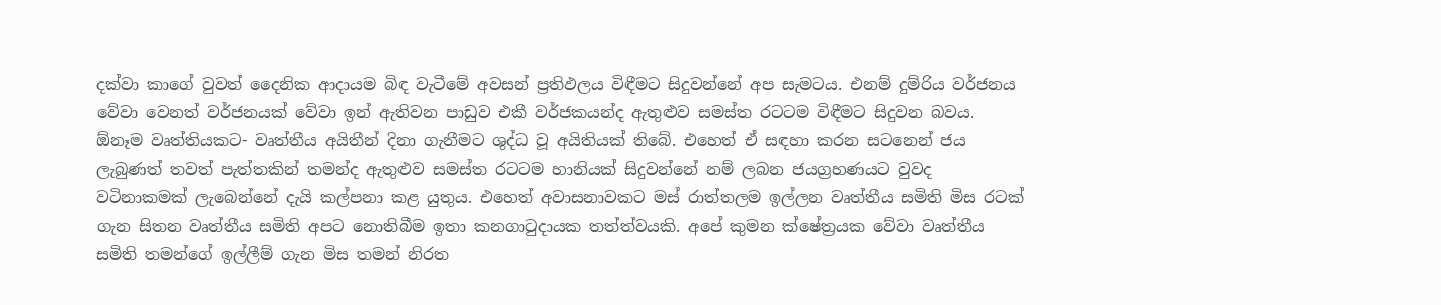දක්වා කාගේ වුවත් දෛනික ආදායම බිඳ වැටීමේ අවසන් ප්‍රතිඵලය විඳීමට සිදුවන්නේ අප සැමටය. එනම් දුම්රිය වර්ජනය වේවා වෙනත් වර්ජනයක් වේවා ඉන් ඇතිවන පාඩුව එකී වර්ජකයන්ද ඇතුළුව සමස්ත රටටම විඳීමට සිදුවන බවය. ඕනෑම වෘත්තියකට- වෘත්තීය අයිතීන් දිනා ගැනීමට ශුද්ධ වූ අයිතියක් තිබේ. එහෙත් ඒ සඳහා කරන සටනෙන් ජය ලැබුණත් තවත් පැත්තකින් තමන්ද ඇතුළුව සමස්ත රටටම හානියක් සිදුවන්නේ නම් ලබන ජයග්‍රහණයට වුවද වටිනාකමක් ලැබෙන්නේ දැයි කල්පනා කළ යුතුය. එහෙත් අවාසනාවකට මස් රාත්තලම ඉල්ලන වෘත්තීය සමිති මිස රටක් ගැන සිතන වෘත්තීය සමිති අපට නොතිබීම ඉතා කනගාටුදායක තත්ත්වයකි. අපේ කුමන ක්ෂේත්‍රයක වේවා වෘත්තීය සමිති තමන්ගේ ඉල්ලීම් ගැන මිස තමන් නිරත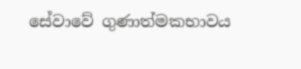සේවාවේ ගුණාත්මකභාවය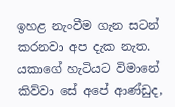ඉහළ නැංවීම ගැන සටන් කරනවා අප දැක නැත. යකාගේ හැටියට විමානේ කිව්වා සේ අපේ ආණ්ඩුද,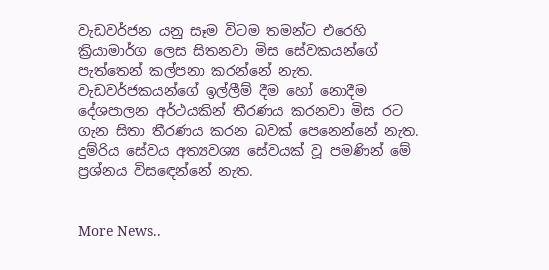වැඩවර්ජන යනු සෑම විටම තමන්ට එරෙහි ක්‍රියාමාර්ග ලෙස සිතනවා මිස සේවකයන්ගේ පැත්තෙන් කල්පනා කරන්නේ නැත. වැඩවර්ජකයන්ගේ ඉල්ලීම් දීම හෝ නොදීම දේශපාලන අර්ථයකින් තීරණය කරනවා මිස රට ගැන සිතා තීරණය කරන බවක් පෙනෙන්නේ නැත. දුම්රිය සේවය අත්‍යවශ්‍ය සේවයක් වූ පමණින් මේ ප්‍රශ්නය විසඳෙන්නේ නැත.


More News..